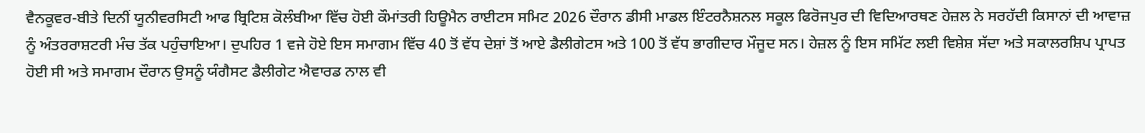ਵੈਨਕੂਵਰ-ਬੀਤੇ ਦਿਨੀਂ ਯੂਨੀਵਰਸਿਟੀ ਆਫ ਬ੍ਰਿਟਿਸ਼ ਕੋਲੰਬੀਆ ਵਿੱਚ ਹੋਈ ਕੌਮਾਂਤਰੀ ਹਿਊਮੈਨ ਰਾਈਟਸ ਸਮਿਟ 2026 ਦੌਰਾਨ ਡੀਸੀ ਮਾਡਲ ਇੰਟਰਨੈਸ਼ਨਲ ਸਕੂਲ ਫਿਰੋਜਪੁਰ ਦੀ ਵਿਦਿਆਰਥਣ ਹੇਜ਼ਲ ਨੇ ਸਰਹੱਦੀ ਕਿਸਾਨਾਂ ਦੀ ਆਵਾਜ਼ ਨੂੰ ਅੰਤਰਰਾਸ਼ਟਰੀ ਮੰਚ ਤੱਕ ਪਹੁੰਚਾਇਆ। ਦੁਪਹਿਰ 1 ਵਜੇ ਹੋਏ ਇਸ ਸਮਾਗਮ ਵਿੱਚ 40 ਤੋਂ ਵੱਧ ਦੇਸ਼ਾਂ ਤੋਂ ਆਏ ਡੈਲੀਗੇਟਸ ਅਤੇ 100 ਤੋਂ ਵੱਧ ਭਾਗੀਦਾਰ ਮੌਜੂਦ ਸਨ। ਹੇਜ਼ਲ ਨੂੰ ਇਸ ਸਮਿੱਟ ਲਈ ਵਿਸ਼ੇਸ਼ ਸੱਦਾ ਅਤੇ ਸਕਾਲਰਸ਼ਿਪ ਪ੍ਰਾਪਤ ਹੋਈ ਸੀ ਅਤੇ ਸਮਾਗਮ ਦੌਰਾਨ ਉਸਨੂੰ ਯੰਗੈਸਟ ਡੈਲੀਗੇਟ ਐਵਾਰਡ ਨਾਲ ਵੀ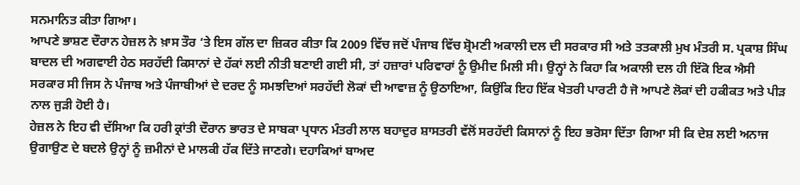ਸਨਮਾਨਿਤ ਕੀਤਾ ਗਿਆ।
ਆਪਣੇ ਭਾਸ਼ਣ ਦੌਰਾਨ ਹੇਜ਼ਲ ਨੇ ਖ਼ਾਸ ਤੌਰ ‘ਤੇ ਇਸ ਗੱਲ ਦਾ ਜ਼ਿਕਰ ਕੀਤਾ ਕਿ 2009 ਵਿੱਚ ਜਦੋਂ ਪੰਜਾਬ ਵਿੱਚ ਸ਼੍ਰੋਮਣੀ ਅਕਾਲੀ ਦਲ ਦੀ ਸਰਕਾਰ ਸੀ ਅਤੇ ਤਤਕਾਲੀ ਮੁਖ ਮੰਤਰੀ ਸ. ਪ੍ਰਕਾਸ਼ ਸਿੰਘ ਬਾਦਲ ਦੀ ਅਗਵਾਈ ਹੇਠ ਸਰਹੱਦੀ ਕਿਸਾਨਾਂ ਦੇ ਹੱਕਾਂ ਲਈ ਨੀਤੀ ਬਣਾਈ ਗਈ ਸੀ, ਤਾਂ ਹਜ਼ਾਰਾਂ ਪਰਿਵਾਰਾਂ ਨੂੰ ਉਮੀਦ ਮਿਲੀ ਸੀ। ਉਨ੍ਹਾਂ ਨੇ ਕਿਹਾ ਕਿ ਅਕਾਲੀ ਦਲ ਹੀ ਇੱਕੋ ਇਕ ਐਸੀ ਸਰਕਾਰ ਸੀ ਜਿਸ ਨੇ ਪੰਜਾਬ ਅਤੇ ਪੰਜਾਬੀਆਂ ਦੇ ਦਰਦ ਨੂੰ ਸਮਝਦਿਆਂ ਸਰਹੱਦੀ ਲੋਕਾਂ ਦੀ ਆਵਾਜ਼ ਨੂੰ ਉਠਾਇਆ, ਕਿਉਂਕਿ ਇਹ ਇੱਕ ਖੇਤਰੀ ਪਾਰਟੀ ਹੈ ਜੋ ਆਪਣੇ ਲੋਕਾਂ ਦੀ ਹਕੀਕਤ ਅਤੇ ਪੀੜ ਨਾਲ ਜੁੜੀ ਹੋਈ ਹੈ।
ਹੇਜ਼ਲ ਨੇ ਇਹ ਵੀ ਦੱਸਿਆ ਕਿ ਹਰੀ ਕ੍ਰਾਂਤੀ ਦੌਰਾਨ ਭਾਰਤ ਦੇ ਸਾਬਕਾ ਪ੍ਰਧਾਨ ਮੰਤਰੀ ਲਾਲ ਬਹਾਦੁਰ ਸ਼ਾਸਤਰੀ ਵੱਲੋਂ ਸਰਹੱਦੀ ਕਿਸਾਨਾਂ ਨੂੰ ਇਹ ਭਰੋਸਾ ਦਿੱਤਾ ਗਿਆ ਸੀ ਕਿ ਦੇਸ਼ ਲਈ ਅਨਾਜ ਉਗਾਉਣ ਦੇ ਬਦਲੇ ਉਨ੍ਹਾਂ ਨੂੰ ਜ਼ਮੀਨਾਂ ਦੇ ਮਾਲਕੀ ਹੱਕ ਦਿੱਤੇ ਜਾਣਗੇ। ਦਹਾਕਿਆਂ ਬਾਅਦ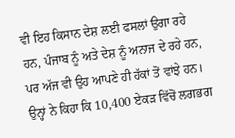ਵੀ ਇਹ ਕਿਸਾਨ ਦੇਸ਼ ਲਈ ਫਸਲਾਂ ਉਗਾ ਰਹੇ ਹਨ, ਪੰਜਾਬ ਨੂੰ ਅਤੇ ਦੇਸ਼ ਨੂੰ ਅਨਾਜ ਦੇ ਰਹੇ ਹਨ, ਪਰ ਅੱਜ ਵੀ ਉਹ ਆਪਣੇ ਹੀ ਹੱਕਾਂ ਤੋਂ ਵਾਂਝੇ ਹਨ।
ਉਨ੍ਹਾਂ ਨੇ ਕਿਹਾ ਕਿ 10,400 ਏਕੜ ਵਿੱਚੋਂ ਲਗਭਗ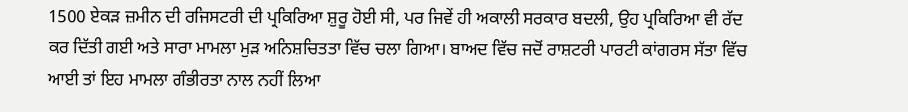1500 ਏਕੜ ਜ਼ਮੀਨ ਦੀ ਰਜਿਸਟਰੀ ਦੀ ਪ੍ਰਕਿਰਿਆ ਸ਼ੁਰੂ ਹੋਈ ਸੀ, ਪਰ ਜਿਵੇਂ ਹੀ ਅਕਾਲੀ ਸਰਕਾਰ ਬਦਲੀ, ਉਹ ਪ੍ਰਕਿਰਿਆ ਵੀ ਰੱਦ ਕਰ ਦਿੱਤੀ ਗਈ ਅਤੇ ਸਾਰਾ ਮਾਮਲਾ ਮੁੜ ਅਨਿਸ਼ਚਿਤਤਾ ਵਿੱਚ ਚਲਾ ਗਿਆ। ਬਾਅਦ ਵਿੱਚ ਜਦੋਂ ਰਾਸ਼ਟਰੀ ਪਾਰਟੀ ਕਾਂਗਰਸ ਸੱਤਾ ਵਿੱਚ ਆਈ ਤਾਂ ਇਹ ਮਾਮਲਾ ਗੰਭੀਰਤਾ ਨਾਲ ਨਹੀਂ ਲਿਆ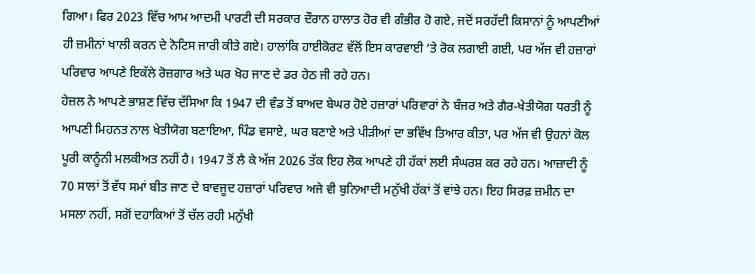ਗਿਆ। ਫਿਰ 2023 ਵਿੱਚ ਆਮ ਆਦਮੀ ਪਾਰਟੀ ਦੀ ਸਰਕਾਰ ਦੌਰਾਨ ਹਾਲਾਤ ਹੋਰ ਵੀ ਗੰਭੀਰ ਹੋ ਗਏ, ਜਦੋਂ ਸਰਹੱਦੀ ਕਿਸਾਨਾਂ ਨੂੰ ਆਪਣੀਆਂ ਹੀ ਜ਼ਮੀਨਾਂ ਖਾਲੀ ਕਰਨ ਦੇ ਨੋਟਿਸ ਜਾਰੀ ਕੀਤੇ ਗਏ। ਹਾਲਾਂਕਿ ਹਾਈਕੋਰਟ ਵੱਲੋਂ ਇਸ ਕਾਰਵਾਈ ‘ਤੇ ਰੋਕ ਲਗਾਈ ਗਈ, ਪਰ ਅੱਜ ਵੀ ਹਜ਼ਾਰਾਂ ਪਰਿਵਾਰ ਆਪਣੇ ਇਕੱਲੇ ਰੋਜ਼ਗਾਰ ਅਤੇ ਘਰ ਖੋਹ ਜਾਣ ਦੇ ਡਰ ਹੇਠ ਜੀ ਰਹੇ ਹਨ।
ਹੇਜ਼ਲ ਨੇ ਆਪਣੇ ਭਾਸ਼ਣ ਵਿੱਚ ਦੱਸਿਆ ਕਿ 1947 ਦੀ ਵੰਡ ਤੋਂ ਬਾਅਦ ਬੇਘਰ ਹੋਏ ਹਜ਼ਾਰਾਂ ਪਰਿਵਾਰਾਂ ਨੇ ਬੰਜਰ ਅਤੇ ਗੈਰ-ਖੇਤੀਯੋਗ ਧਰਤੀ ਨੂੰ ਆਪਣੀ ਮਿਹਨਤ ਨਾਲ ਖੇਤੀਯੋਗ ਬਣਾਇਆ, ਪਿੰਡ ਵਸਾਏ, ਘਰ ਬਣਾਏ ਅਤੇ ਪੀੜੀਆਂ ਦਾ ਭਵਿੱਖ ਤਿਆਰ ਕੀਤਾ, ਪਰ ਅੱਜ ਵੀ ਉਹਨਾਂ ਕੋਲ ਪੂਰੀ ਕਾਨੂੰਨੀ ਮਲਕੀਅਤ ਨਹੀਂ ਹੈ। 1947 ਤੋਂ ਲੈ ਕੇ ਅੱਜ 2026 ਤੱਕ ਇਹ ਲੋਕ ਆਪਣੇ ਹੀ ਹੱਕਾਂ ਲਈ ਸੰਘਰਸ਼ ਕਰ ਰਹੇ ਹਨ। ਆਜ਼ਾਦੀ ਨੂੰ 70 ਸਾਲਾਂ ਤੋਂ ਵੱਧ ਸਮਾਂ ਬੀਤ ਜਾਣ ਦੇ ਬਾਵਜੂਦ ਹਜ਼ਾਰਾਂ ਪਰਿਵਾਰ ਅਜੇ ਵੀ ਬੁਨਿਆਦੀ ਮਨੁੱਖੀ ਹੱਕਾਂ ਤੋਂ ਵਾਂਝੇ ਹਨ। ਇਹ ਸਿਰਫ਼ ਜ਼ਮੀਨ ਦਾ ਮਸਲਾ ਨਹੀਂ, ਸਗੋਂ ਦਹਾਕਿਆਂ ਤੋਂ ਚੱਲ ਰਹੀ ਮਨੁੱਖੀ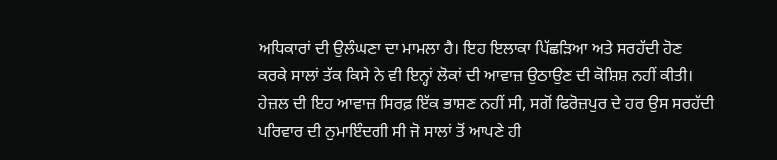ਅਧਿਕਾਰਾਂ ਦੀ ਉਲੰਘਣਾ ਦਾ ਮਾਮਲਾ ਹੈ। ਇਹ ਇਲਾਕਾ ਪਿੱਛੜਿਆ ਅਤੇ ਸਰਹੱਦੀ ਹੋਣ ਕਰਕੇ ਸਾਲਾਂ ਤੱਕ ਕਿਸੇ ਨੇ ਵੀ ਇਨ੍ਹਾਂ ਲੋਕਾਂ ਦੀ ਆਵਾਜ਼ ਉਠਾਉਣ ਦੀ ਕੋਸ਼ਿਸ਼ ਨਹੀਂ ਕੀਤੀ।
ਹੇਜ਼ਲ ਦੀ ਇਹ ਆਵਾਜ਼ ਸਿਰਫ਼ ਇੱਕ ਭਾਸ਼ਣ ਨਹੀਂ ਸੀ, ਸਗੋਂ ਫਿਰੋਜ਼ਪੁਰ ਦੇ ਹਰ ਉਸ ਸਰਹੱਦੀ ਪਰਿਵਾਰ ਦੀ ਨੁਮਾਇੰਦਗੀ ਸੀ ਜੋ ਸਾਲਾਂ ਤੋਂ ਆਪਣੇ ਹੀ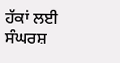ਹੱਕਾਂ ਲਈ ਸੰਘਰਸ਼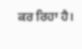ਕਰ ਰਿਹਾ ਹੈ।